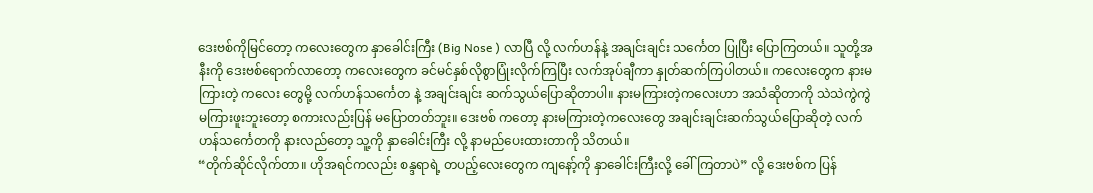ဒေးဗစ်ကိုမြင်တော့ ကလေးတွေက နှာခေါင်းကြီး (Big Nose ) လာပြီ လို့ လက်ဟန်နဲ့ အချင်းချင်း သင်္ကေတ ပြုပြီး ပြောကြတယ်။ သူတို့အနီးကို ဒေးဗစ်ရောက်လာတော့ ကလေးတွေက ခင်မင်နှစ်လိုစွာပြုံးလိုက်ကြပြီး လက်အုပ်ချီကာ နှုတ်ဆက်ကြပါတယ်။ ကလေးတွေက နားမကြားတဲ့ ကလေး တွေမို့ လက်ဟန်သင်္ကေတ နဲ့ အချင်းချင်း ဆက်သွယ်ပြောဆိုတာပါ။ နားမကြားတဲ့ကလေးဟာ အသံဆိုတာကို သဲသဲကွဲကွဲ မကြားဖူးဘူးတော့ စကားလည်းပြန် မပြောတတ်ဘူး။ ဒေးဗစ် ကတော့ နားမကြားတဲ့ကလေးတွေ အချင်းချင်းဆက်သွယ်ပြောဆိုတဲ့ လက်ဟန်သင်္ကေတကို နားလည်တော့ သူ့ကို နှာခေါင်းကြီး လို့ နာမည်ပေးထားတာကို သိတယ်။
“တိုက်ဆိုင်လိုက်တာ။ ဟိုအရင်ကလည်း စန္ဒရာရဲ့ တပည့်လေးတွေက ကျနော့်ကို နှာခေါင်းကြီးလို့ ခေါ်ကြတာပဲ” လို့ ဒေးဗစ်က ပြန်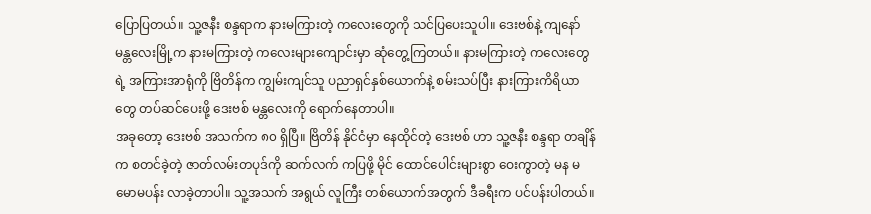ပြောပြတယ်။ သူ့ဇနီး စန္ဒရာက နားမကြားတဲ့ ကလေးတွေကို သင်ပြပေးသူပါ။ ဒေးဗစ်နဲ့ ကျနော် မန္တလေးမြို့က နားမကြားတဲ့ ကလေးများကျောင်းမှာ ဆုံတွေ့ကြတယ်။ နားမကြားတဲ့ ကလေးတွေရဲ့ အကြားအာရုံကို ဗြိတိန်က ကျွမ်းကျင်သူ ပညာရှင်နှစ်ယောက်နဲ့ စမ်းသပ်ပြီး နားကြားကိရိယာတွေ တပ်ဆင်ပေးဖို့ ဒေးဗစ် မန္တလေးကို ရောက်နေတာပါ။
အခုတော့ ဒေးဗစ် အသက်က ၈၀ ရှိပြီ။ ဗြိတိန် နိုင်ငံမှာ နေထိုင်တဲ့ ဒေးဗစ် ဟာ သူ့ဇနီး စန္ဒရာ တချိန်က စတင်ခဲ့တဲ့ ဇာတ်လမ်းတပုဒ်ကို ဆက်လက် ကပြဖို့ မိုင် ထောင်ပေါင်းများစွာ ဝေးကွာတဲ့ မန မမောမပန်း လာခဲ့တာပါ။ သူ့အသက် အရွယ် လူကြီး တစ်ယောက်အတွက် ဒီခရီးက ပင်ပန်းပါတယ်။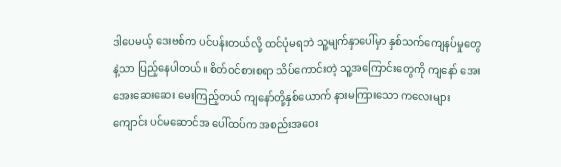ဒါပေမယ့် ဒေးဗစ်က ပင်ပန်းတယ်လို့ ထင်ပုံမရဘဲ သူ့မျက်နှာပေါ်မှာ နှစ်သက်ကျေနပ်မှုတွေနဲ့သာ ပြည့်နေပါတယ်။ စိတ်ဝင်စားစရာ သိပ်ကောင်းတဲ့ သူ့အကြောင်းတွေကို ကျနော် အေးအေးဆေးဆေး မေးကြည့်တယ် ကျနော်တို့နှစ်ယောက် နားမကြားသော ကလေးများကျောင်း ပင်မဆောင်အ ပေါ်ထပ်က အစည်းအဝေး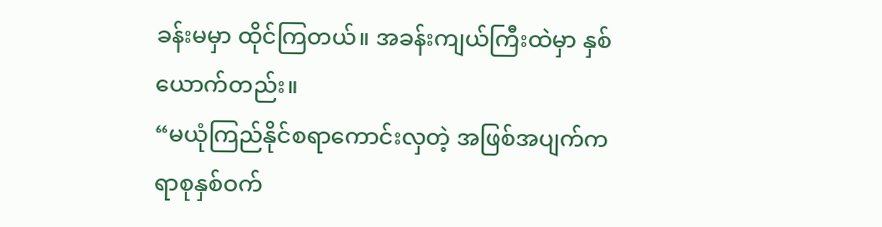ခန်းမမှာ ထိုင်ကြတယ်။ အခန်းကျယ်ကြီးထဲမှာ နှစ်ယောက်တည်း။
“မယုံကြည်နိုင်စရာကောင်းလှတဲ့ အဖြစ်အပျက်က ရာစုနှစ်ဝက်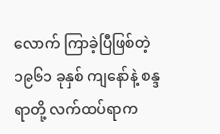လောက် ကြာခဲ့ပြီဖြစ်တဲ့ ၁၉၆၁ ခုနှစ် ကျနော်နဲ့ စန္ဒရာတို့ လက်ထပ်ရာက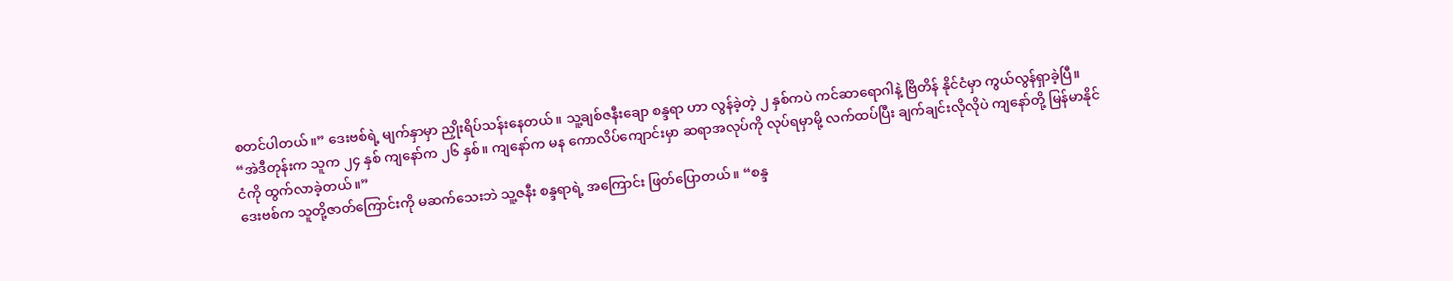စတင်ပါတယ်။” ဒေးဗစ်ရဲ့ မျက်နှာမှာ ညှိုးရိပ်သန်းနေတယ်။ သူ့ချစ်ဇနီးချော စန္ဒရာ ဟာ လွန်ခဲ့တဲ့ ၂ နှစ်ကပဲ ကင်ဆာရောဂါနဲ့ ဗြိတိန် နိုင်ငံမှာ ကွယ်လွန်ရှာခဲ့ပြီ။ “အဲဒီတုန်းက သူက ၂၄ နှစ် ကျနော်က ၂၆ နှစ်။ ကျနော်က မန ကောလိပ်ကျောင်းမှာ ဆရာအလုပ်ကို လုပ်ရမှာမို့ လက်ထပ်ပြီး ချက်ချင်းလိုလိုပဲ ကျနော်တို့ မြန်မာနိုင်ငံကို ထွက်လာခဲ့တယ်။”
ဒေးဗစ်က သူတို့ဇာတ်ကြောင်းကို မဆက်သေးဘဲ သူ့ဇနီး စန္ဒရာရဲ့ အကြောင်း ဖြတ်ပြောတယ်။ “စန္ဒ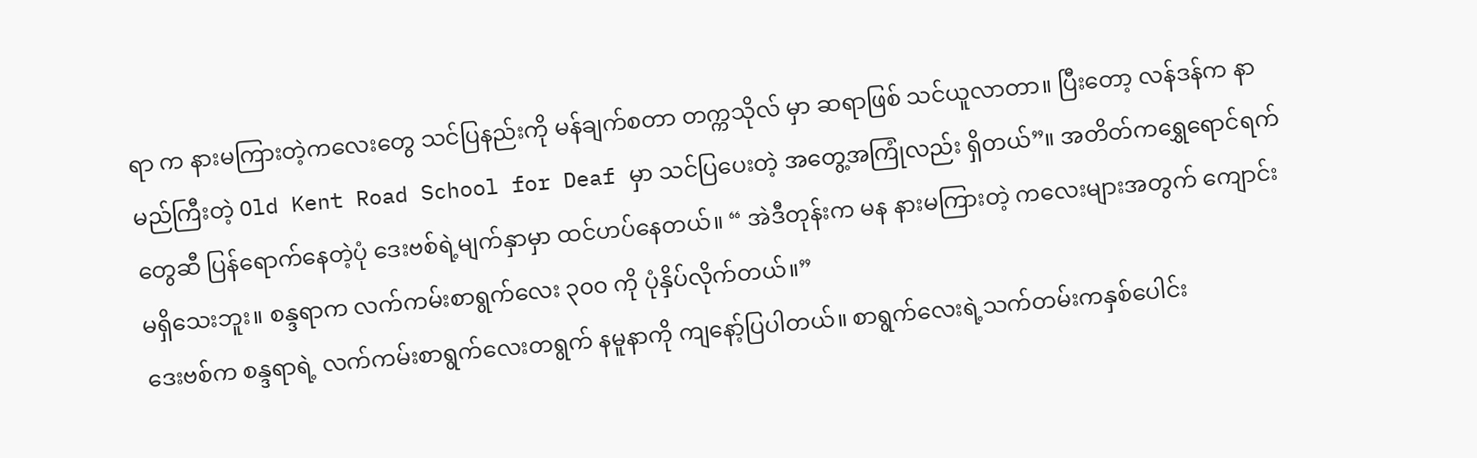ရာ က နားမကြားတဲ့ကလေးတွေ သင်ပြနည်းကို မန်ချက်စတာ တက္ကသိုလ် မှာ ဆရာဖြစ် သင်ယူလာတာ။ ပြီးတော့ လန်ဒန်က နာမည်ကြီးတဲ့ Old Kent Road School for Deaf မှာ သင်ပြပေးတဲ့ အတွေ့အကြုံလည်း ရှိတယ်”။ အတိတ်ကရွှေရောင်ရက်တွေဆီ ပြန်ရောက်နေတဲ့ပုံ ဒေးဗစ်ရဲ့မျက်နှာမှာ ထင်ဟပ်နေတယ်။ “ အဲဒီတုန်းက မန နားမကြားတဲ့ ကလေးများအတွက် ကျောင်းမရှိသေးဘူး။ စန္ဒရာက လက်ကမ်းစာရွက်လေး ၃၀၀ ကို ပုံနှိပ်လိုက်တယ်။”
ဒေးဗစ်က စန္ဒရာရဲ့ လက်ကမ်းစာရွက်လေးတရွက် နမူနာကို ကျနော့်ပြပါတယ်။ စာရွက်လေးရဲ့သက်တမ်းကနှစ်ပေါင်း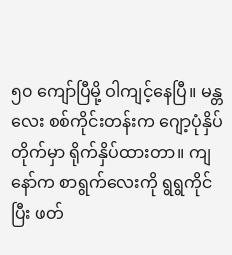၅၀ ကျော်ပြီမို့ ဝါကျင့်နေပြီ။ မန္တလေး စစ်ကိုင်းတန်းက ဂျော့ပုံနှိပ်တိုက်မှာ ရိုက်နှိပ်ထားတာ။ ကျနော်က စာရွက်လေးကို ရွရွကိုင်ပြီး ဖတ်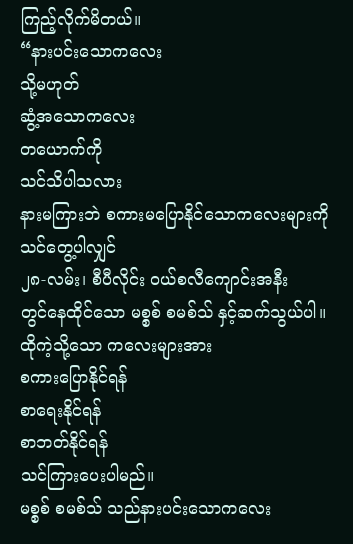ကြည့်လိုက်မိတယ်။
“နားပင်းသောကလေး
သို့မဟုတ်
ဆွံ့အသောကလေး
တယောက်ကို
သင်သိပါသလား
နားမကြားဘဲ စကားမပြောနိုင်သောကလေးများကို
သင်တွေ့ပါလျှင်
၂၈-လမ်း၊ စီပီလိုင်း ဝယ်စလီကျောင်းအနီး
တွင်နေထိုင်သော မစ္စစ် စမစ်သ် နှင့်ဆက်သွယ်ပါ။
ထိုကဲ့သို့သော ကလေးများအား
စကားပြောနိုင်ရန်
စာရေးနိုင်ရန်
စာဘတ်နိုင်ရန်
သင်ကြားပေးပါမည်။
မစ္စစ် စမစ်သ် သည်နားပင်းသောကလေး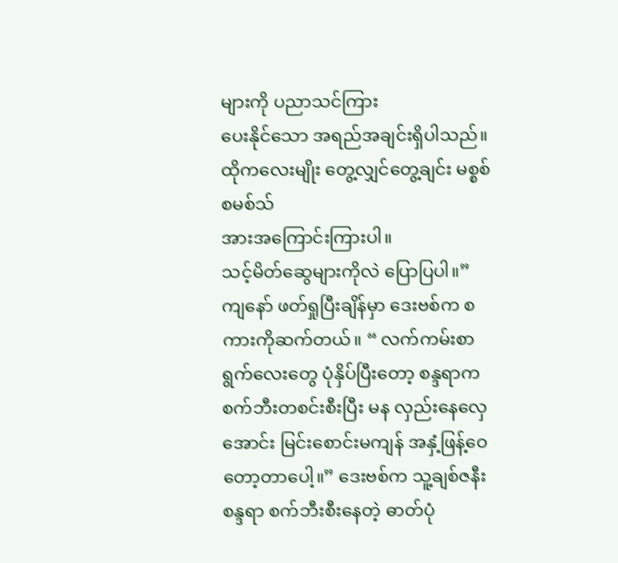များကို ပညာသင်ကြား
ပေးနိုင်သော အရည်အချင်းရှိပါသည်။
ထိုကလေးမျိုး တွေ့လျှင်တွေ့ချင်း မစ္စစ် စမစ်သ်
အားအကြောင်းကြားပါ။
သင့်မိတ်ဆွေများကိုလဲ ပြောပြပါ။”
ကျနော် ဖတ်ရှုပြီးချိန်မှာ ဒေးဗစ်က စကားကိုဆက်တယ်။ “ လက်ကမ်းစာရွက်လေးတွေ ပုံနှိပ်ပြီးတော့ စန္ဒရာက စက်ဘီးတစင်းစီးပြီး မန လှည်းနေလှေအောင်း မြင်းစောင်းမကျန် အနှံ့ဖြန့်ဝေတော့တာပေါ့။” ဒေးဗစ်က သူ့ချစ်ဇနီး စန္ဒရာ စက်ဘီးစီးနေတဲ့ ဓာတ်ပုံ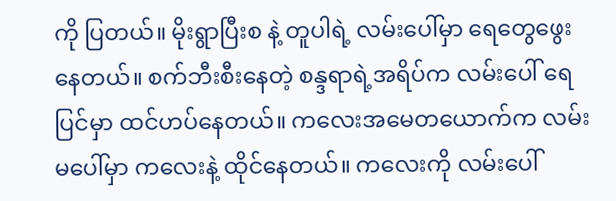ကို ပြတယ်။ မိုးရွာပြီးစ နဲ့ တူပါရဲ့ လမ်းပေါ်မှာ ရေတွေဖွေးနေတယ်။ စက်ဘီးစီးနေတဲ့ စန္ဒရာရဲ့အရိပ်က လမ်းပေါ် ရေပြင်မှာ ထင်ဟပ်နေတယ်။ ကလေးအမေတယောက်က လမ်းမပေါ်မှာ ကလေးနဲ့ ထိုင်နေတယ်။ ကလေးကို လမ်းပေါ်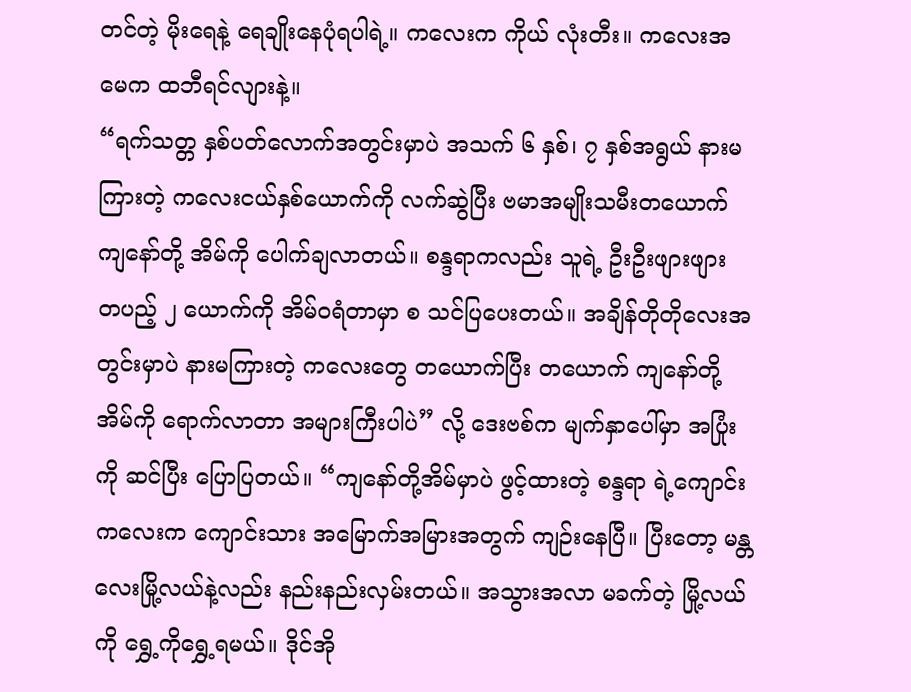တင်တဲ့ မိုးရေနဲ့ ရေချိုးနေပုံရပါရဲ့။ ကလေးက ကိုယ် လုံးတီး။ ကလေးအမေက ထဘီရင်လျားနဲ့။
“ရက်သတ္တ နှစ်ပတ်လောက်အတွင်းမှာပဲ အသက် ၆ နှစ်၊ ၇ နှစ်အရွယ် နားမကြားတဲ့ ကလေးငယ်နှစ်ယောက်ကို လက်ဆွဲပြီး ဗမာအမျိုးသမီးတယောက် ကျနော်တို့ အိမ်ကို ပေါက်ချလာတယ်။ စန္ဒရာကလည်း သူရဲ့ ဦးဦးဖျားဖျား တပည့် ၂ ယောက်ကို အိမ်ဝရံတာမှာ စ သင်ပြပေးတယ်။ အချိန်တိုတိုလေးအတွင်းမှာပဲ နားမကြားတဲ့ ကလေးတွေ တယောက်ပြီး တယောက် ကျနော်တို့အိမ်ကို ရောက်လာတာ အများကြီးပါပဲ” လို့ ဒေးဗစ်က မျက်နှာပေါ်မှာ အပြုံးကို ဆင်ပြီး ပြောပြတယ်။ “ကျနော်တို့အိမ်မှာပဲ ဖွင့်ထားတဲ့ စန္ဒရာ ရဲ့ကျောင်းကလေးက ကျောင်းသား အမြောက်အမြားအတွက် ကျဉ်းနေပြီ။ ပြီးတော့ မန္တလေးမြို့လယ်နဲ့လည်း နည်းနည်းလှမ်းတယ်။ အသွားအလာ မခက်တဲ့ မြို့လယ်ကို ရွှေ့ကိုရွှေ့ရမယ်။ ဒိုင်အို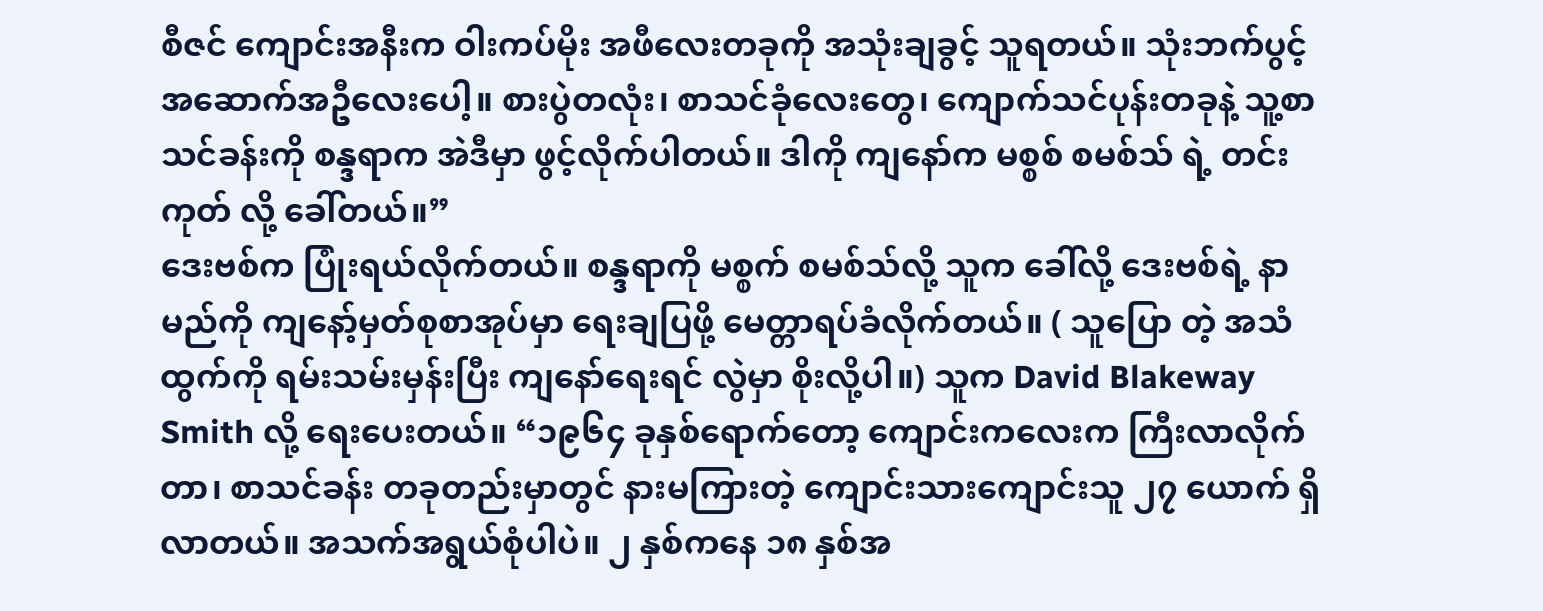စီဇင် ကျောင်းအနီးက ဝါးကပ်မိုး အဖီလေးတခုကို အသုံးချခွင့် သူရတယ်။ သုံးဘက်ပွင့် အဆောက်အဦလေးပေါ့။ စားပွဲတလုံး၊ စာသင်ခုံလေးတွေ၊ ကျောက်သင်ပုန်းတခုနဲ့ သူ့စာသင်ခန်းကို စန္ဒရာက အဲဒီမှာ ဖွင့်လိုက်ပါတယ်။ ဒါကို ကျနော်က မစ္စစ် စမစ်သ် ရဲ့ တင်းကုတ် လို့ ခေါ်တယ်။”
ဒေးဗစ်က ပြုံးရယ်လိုက်တယ်။ စန္ဒရာကို မစ္စက် စမစ်သ်လို့ သူက ခေါ်လို့ ဒေးဗစ်ရဲ့ နာမည်ကို ကျနော့်မှတ်စုစာအုပ်မှာ ရေးချပြဖို့ မေတ္တာရပ်ခံလိုက်တယ်။ ( သူပြော တဲ့ အသံထွက်ကို ရမ်းသမ်းမှန်းပြီး ကျနော်ရေးရင် လွဲမှာ စိုးလို့ပါ။) သူက David Blakeway Smith လို့ ရေးပေးတယ်။ “၁၉၆၄ ခုနှစ်ရောက်တော့ ကျောင်းကလေးက ကြီးလာလိုက်တာ၊ စာသင်ခန်း တခုတည်းမှာတွင် နားမကြားတဲ့ ကျောင်းသားကျောင်းသူ ၂၇ ယောက် ရှိလာတယ်။ အသက်အရွယ်စုံပါပဲ။ ၂ နှစ်ကနေ ၁၈ နှစ်အ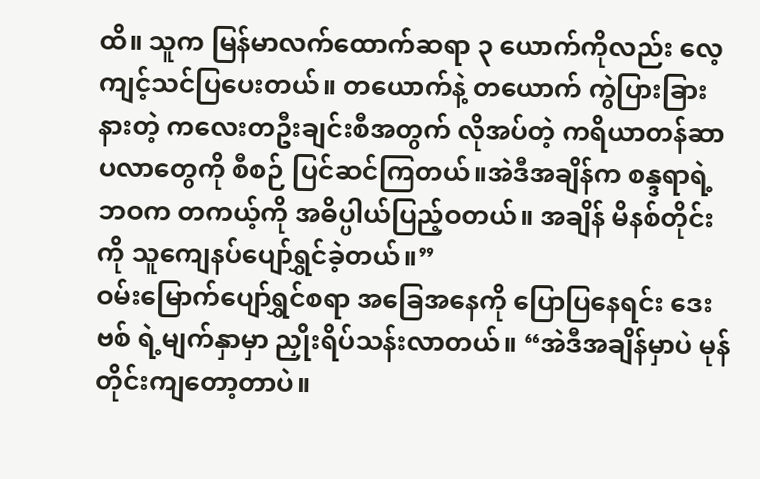ထိ။ သူက မြန်မာလက်ထောက်ဆရာ ၃ ယောက်ကိုလည်း လေ့ကျင့်သင်ပြပေးတယ်။ တယောက်နဲ့ တယောက် ကွဲပြားခြားနားတဲ့ ကလေးတဦးချင်းစီအတွက် လိုအပ်တဲ့ ကရိယာတန်ဆာပလာတွေကို စီစဉ် ပြင်ဆင်ကြတယ်။အဲဒီအချိန်က စန္ဒရာရဲ့ဘဝက တကယ့်ကို အဓိပ္ပါယ်ပြည့်ဝတယ်။ အချိန် မိနစ်တိုင်းကို သူကျေနပ်ပျော်ရွှင်ခဲ့တယ်။”
ဝမ်းမြောက်ပျော်ရွှင်စရာ အခြေအနေကို ပြောပြနေရင်း ဒေးဗစ် ရဲ့မျက်နှာမှာ ညှိုးရိပ်သန်းလာတယ်။ “အဲဒီအချိန်မှာပဲ မုန်တိုင်းကျတော့တာပဲ။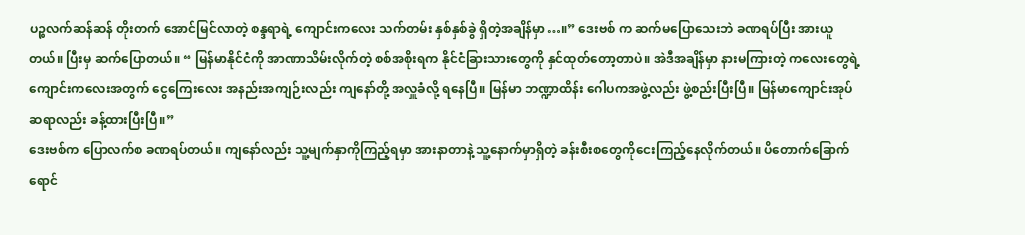ပဉ္စလက်ဆန်ဆန် တိုးတက် အောင်မြင်လာတဲ့ စန္ဒရာရဲ့ ကျောင်းကလေး သက်တမ်း နှစ်နှစ်ခွဲ ရှိတဲ့အချိန်မှာ…။” ဒေးဗစ် က ဆက်မပြောသေးဘဲ ခဏရပ်ပြီး အားယူတယ်။ ပြီးမှ ဆက်ပြောတယ်။ “ မြန်မာနိုင်ငံကို အာဏာသိမ်းလိုက်တဲ့ စစ်အစိုးရက နိုင်ငံခြားသားတွေကို နှင်ထုတ်တော့တာပဲ။ အဲဒီအချိန်မှာ နားမကြားတဲ့ ကလေးတွေရဲ့ ကျောင်းကလေးအတွက် ငွေကြေးလေး အနည်းအကျဉ်းလည်း ကျနော်တို့ အလှူခံလို့ ရနေပြီ။ မြန်မာ ဘဏ္ဍာထိန်း ဂေါပကအဖွဲ့လည်း ဖွဲ့စည်းပြီးပြီ။ မြန်မာကျောင်းအုပ်ဆရာလည်း ခန့်ထားပြီးပြီ။”
ဒေးဗစ်က ပြောလက်စ ခဏရပ်တယ်။ ကျနော်လည်း သူ့မျက်နှာကိုကြည့်ရမှာ အားနာတာနဲ့ သူ့နောက်မှာရှိတဲ့ ခန်းစီးစတွေကိုငေးကြည့်နေလိုက်တယ်။ ပိတောက်ခြောက်ရောင်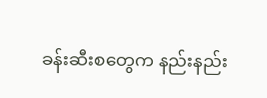ခန်းဆီးစတွေက နည်းနည်း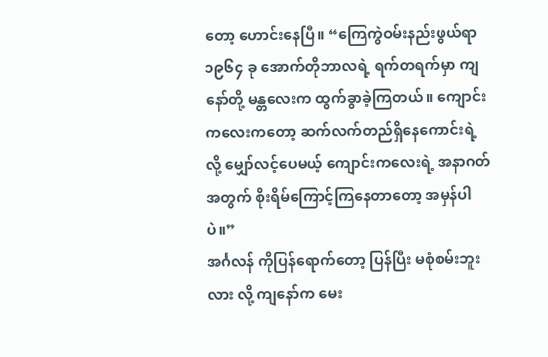တော့ ဟောင်းနေပြီ။ “ကြေကွဲဝမ်းနည်းဖွယ်ရာ ၁၉၆၄ ခု အောက်တိုဘာလရဲ့ ရက်တရက်မှာ ကျနော်တို့ မန္တလေးက ထွက်ခွာခဲ့ကြတယ်။ ကျောင်းကလေးကတော့ ဆက်လက်တည်ရှိနေကောင်းရဲ့လို့ မျှော်လင့်ပေမယ့် ကျောင်းကလေးရဲ့ အနာဂတ်အတွက် စိုးရိမ်ကြောင့်ကြနေတာတော့ အမှန်ပါပဲ။”
အင်္ဂလန် ကိုပြန်ရောက်တော့ ပြန်ပြီး မစုံစမ်းဘူးလား လို့ ကျနော်က မေး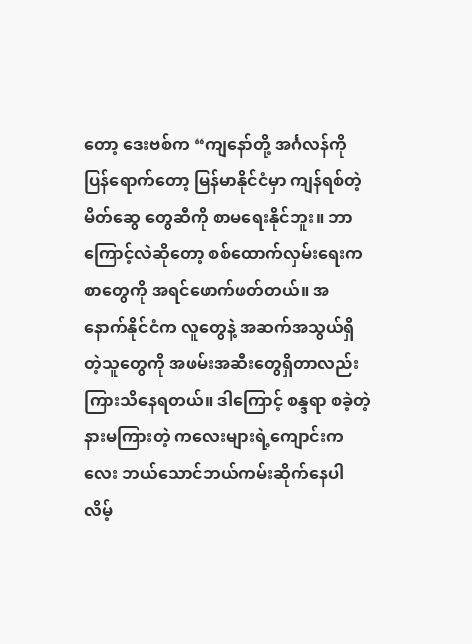တော့ ဒေးဗစ်က “ကျနော်တို့ အင်္ဂလန်ကို ပြန်ရောက်တော့ မြန်မာနိုင်ငံမှာ ကျန်ရစ်တဲ့ မိတ်ဆွေ တွေဆီကို စာမရေးနိုင်ဘူး။ ဘာကြောင့်လဲဆိုတော့ စစ်ထောက်လှမ်းရေးက စာတွေကို အရင်ဖောက်ဖတ်တယ်။ အနောက်နိုင်ငံက လူတွေနဲ့ အဆက်အသွယ်ရှိတဲ့သူတွေကို အဖမ်းအဆီးတွေရှိတာလည်း ကြားသိနေရတယ်။ ဒါကြောင့် စန္ဒရာ စခဲ့တဲ့ နားမကြားတဲ့ ကလေးများရဲ့ကျောင်းကလေး ဘယ်သောင်ဘယ်ကမ်းဆိုက်နေပါလိမ့်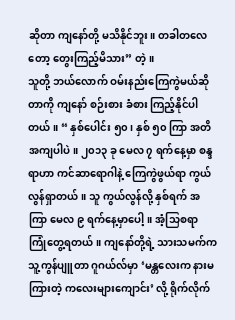ဆိုတာ ကျနော်တို့ မသိနိုင်ဘူး။ တခါတလေတော့ တွေးကြည့်မိသား” တဲ့။
သူတို့ ဘယ်လောက် ဝမ်းနည်းကြေကွဲမယ်ဆိုတာကို ကျနော် စဉ်းစား ခံစား ကြည့်နိုင်ပါတယ်။ “ နှစ်ပေါင်း ၅၀ ၊ နှစ် ၅၀ ကြာ အတိအကျပါပဲ။ ၂၀၁၃ ခု မေလ ၇ ရက်နေ့မှာ စန္ဒရာဟာ ကင်ဆာရောဂါနဲ့ ကြေကွဲဖွယ်ရာ ကွယ်လွန်ရှာတယ်။ သူ ကွယ်လွန်လို့ နှစ်ရက် အကြာ မေလ ၉ ရက်နေ့မှာပေါ့။ အံ့သြစရာ ကြုံတွေ့ရတယ်။ ကျနော်တို့ရဲ့ သားသမက်က သူ့ကွန်ပျူတာ ဂူဂယ်လ်မှာ ‘မန္တလေးက နားမကြားတဲ့ ကလေးများကျောင်း’ လို့ ရိုက်လိုက်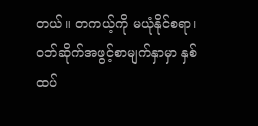တယ်။ တကယ့်ကို မယုံနိုင်စရာ၊ ဝဘ်ဆိုက်အဖွင့်စာမျက်နှာမှာ နှစ်ထပ်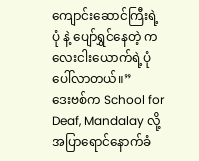ကျောင်းဆောင်ကြီးရဲ့ပုံ နဲ့ ပျော်ရွှင်နေတဲ့ ကလေးငါးယောက်ရဲ့ပုံ ပေါ်လာတယ်။”
ဒေးဗစ်က School for Deaf, Mandalay လို့ အပြာရောင်နောက်ခံ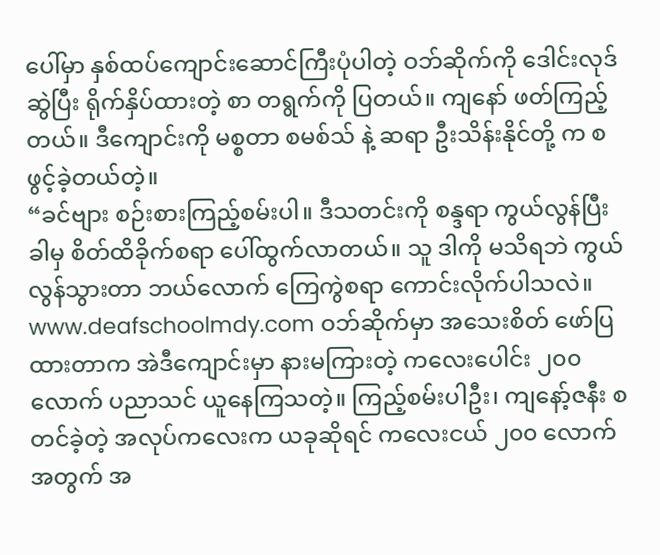ပေါ်မှာ နှစ်ထပ်ကျောင်းဆောင်ကြီးပုံပါတဲ့ ဝဘ်ဆိုက်ကို ဒေါင်းလုဒ်ဆွဲပြီး ရိုက်နှိပ်ထားတဲ့ စာ တရွက်ကို ပြတယ်။ ကျနော် ဖတ်ကြည့်တယ်။ ဒီကျောင်းကို မစ္စတာ စမစ်သ် နဲ့ ဆရာ ဦးသိန်းနိုင်တို့ က စ ဖွင့်ခဲ့တယ်တဲ့။
“ခင်ဗျား စဉ်းစားကြည့်စမ်းပါ။ ဒီသတင်းကို စန္ဒရာ ကွယ်လွန်ပြီးခါမှ စိတ်ထိခိုက်စရာ ပေါ်ထွက်လာတယ်။ သူ ဒါကို မသိရဘဲ ကွယ်လွန်သွားတာ ဘယ်လောက် ကြေကွဲစရာ ကောင်းလိုက်ပါသလဲ။ www.deafschoolmdy.com ဝဘ်ဆိုက်မှာ အသေးစိတ် ဖော်ပြထားတာက အဲဒီကျောင်းမှာ နားမကြားတဲ့ ကလေးပေါင်း ၂၀၀ လောက် ပညာသင် ယူနေကြသတဲ့။ ကြည့်စမ်းပါဦး၊ ကျနော့်ဇနီး စတင်ခဲ့တဲ့ အလုပ်ကလေးက ယခုဆိုရင် ကလေးငယ် ၂၀၀ လောက်အတွက် အ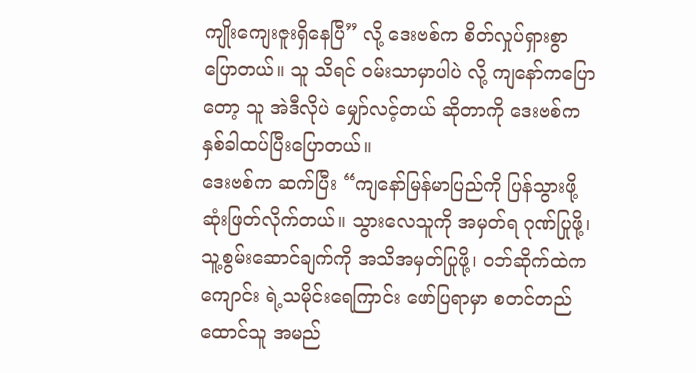ကျိုးကျေးဇူးရှိနေပြီ” လို့ ဒေးဗစ်က စိတ်လှုပ်ရှားစွာ ပြောတယ်။ သူ သိရင် ဝမ်းသာမှာပါပဲ လို့ ကျနော်ကပြောတော့ သူ အဲဒီလိုပဲ မျှော်လင့်တယ် ဆိုတာကို ဒေးဗစ်က နှစ်ခါထပ်ပြီးပြောတယ်။
ဒေးဗစ်က ဆက်ပြီး “ကျနော်မြန်မာပြည်ကို ပြန်သွားဖို့ ဆုံးဖြတ်လိုက်တယ်။ သွားလေသူကို အမှတ်ရ ဂုဏ်ပြုဖို့၊ သူ့စွမ်းဆောင်ချက်ကို အသိအမှတ်ပြုဖို့၊ ဝဘ်ဆိုက်ထဲက ကျောင်း ရဲ့သမိုင်းရေကြာင်း ဖော်ပြရာမှာ စတင်တည်ထောင်သူ အမည်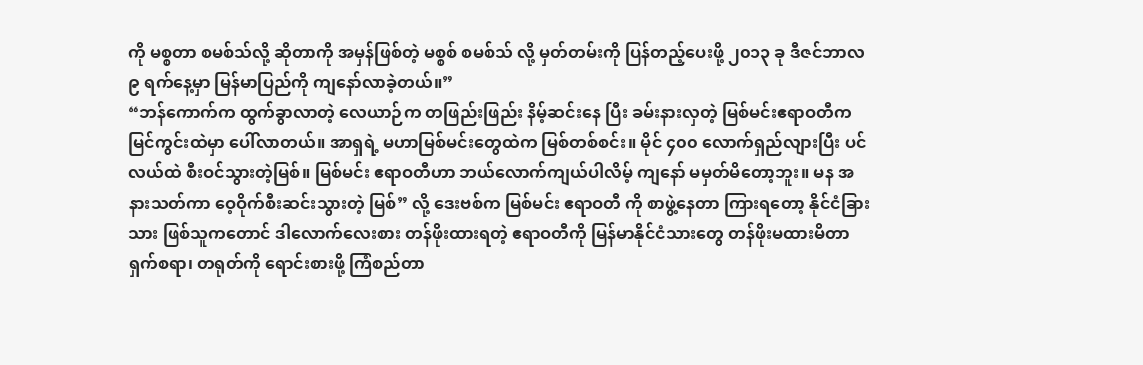ကို မစ္စတာ စမစ်သ်လို့ ဆိုတာကို အမှန်ဖြစ်တဲ့ မစ္စစ် စမစ်သ် လို့ မှတ်တမ်းကို ပြန်တည့်ပေးဖို့ ၂၀၁၃ ခု ဒီဇင်ဘာလ ၉ ရက်နေ့မှာ မြန်မာပြည်ကို ကျနော်လာခဲ့တယ်။”
“ဘန်ကောက်က ထွက်ခွာလာတဲ့ လေယာဉ်က တဖြည်းဖြည်း နိမ့်ဆင်းနေ ပြီး ခမ်းနားလှတဲ့ မြစ်မင်းဧရာဝတီက မြင်ကွင်းထဲမှာ ပေါ်လာတယ်။ အာရှရဲ့ မဟာမြစ်မင်းတွေထဲက မြစ်တစ်စင်း။ မိုင် ၄၀၀ လောက်ရှည်လျားပြီး ပင်လယ်ထဲ စီးဝင်သွားတဲ့မြစ်။ မြစ်မင်း ဧရာဝတီဟာ ဘယ်လောက်ကျယ်ပါလိမ့် ကျနော် မမှတ်မိတော့ဘူး။ မန အနားသတ်ကာ ဝေ့ဝိုက်စီးဆင်းသွားတဲ့ မြစ်” လို့ ဒေးဗစ်က မြစ်မင်း ဧရာဝတီ ကို စာဖွဲ့နေတာ ကြားရတော့ နိုင်ငံခြားသား ဖြစ်သူကတောင် ဒါလောက်လေးစား တန်ဖိုးထားရတဲ့ ဧရာဝတီကို မြန်မာနိုင်ငံသားတွေ တန်ဖိုးမထားမိတာ ရှက်စရာ၊ တရုတ်ကို ရောင်းစားဖို့ ကြံစည်တာ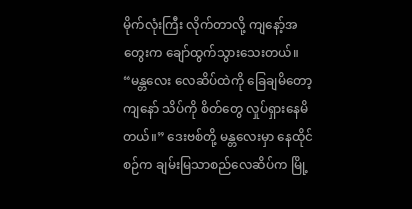မိုက်လုံးကြီး လိုက်တာလို့ ကျနော့်အတွေးက ချော်ထွက်သွားသေးတယ်။
“မန္တလေး လေဆိပ်ထဲကို ခြေချမိတော့ ကျနော် သိပ်ကို စိတ်တွေ လှုပ်ရှားနေမိတယ်။” ဒေးဗစ်တို့ မန္တလေးမှာ နေထိုင်စဉ်က ချမ်းမြသာစည်လေဆိပ်က မြို့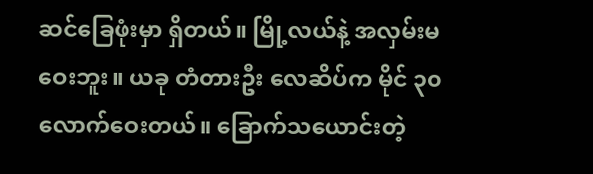ဆင်ခြေဖုံးမှာ ရှိတယ်။ မြို့လယ်နဲ့ အလှမ်းမဝေးဘူး။ ယခု တံတားဦး လေဆိပ်က မိုင် ၃၀ လောက်ဝေးတယ်။ ခြောက်သယောင်းတဲ့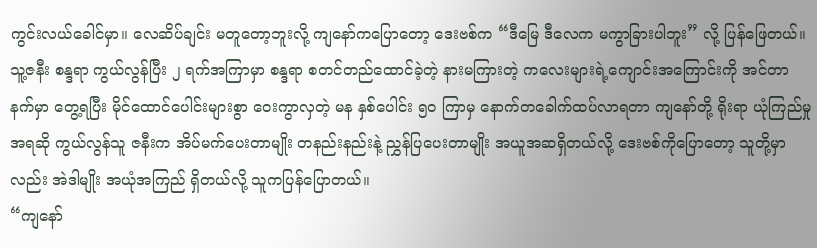ကွင်းလယ်ခေါင်မှာ။ လေဆိပ်ချင်း မတူတော့ဘူးလို့ ကျနော်ကပြောတော့ ဒေးဗစ်က “ဒီမြေ ဒီလေက မကွာခြားပါဘူး” လို့ ပြန်ဖြေတယ်။
သူ့ဇနီး စန္ဒရာ ကွယ်လွန်ပြီး ၂ ရက်အကြာမှာ စန္ဒရာ စတင်တည်ထောင်ခဲ့တဲ့ နားမကြားတဲ့ ကလေးများရဲ့ကျောင်းအကြောင်းကို အင်တာနက်မှာ တွေ့ရပြီး မိုင်ထောင်ပေါင်းများစွာ ဝေးကွာလှတဲ့ မန နှစ်ပေါင်း ၅၀ ကြာမှ နောက်တခေါက်ထပ်လာရတာ ကျနော်တို့ ရိုးရာ ယုံကြည်မှုအရဆို ကွယ်လွန်သူ ဇနီးက အိပ်မက်ပေးတာမျိုး တနည်းနည်းနဲ့ ညွှန်ပြပေးတာမျိုး အယူအဆရှိတယ်လို့ ဒေးဗစ်ကိုပြောတော့ သူတို့မှာလည်း အဲဒါမျိုး အယုံအကြည် ရှိတယ်လို့ သူကပြန်ပြောတယ်။
“ကျနော်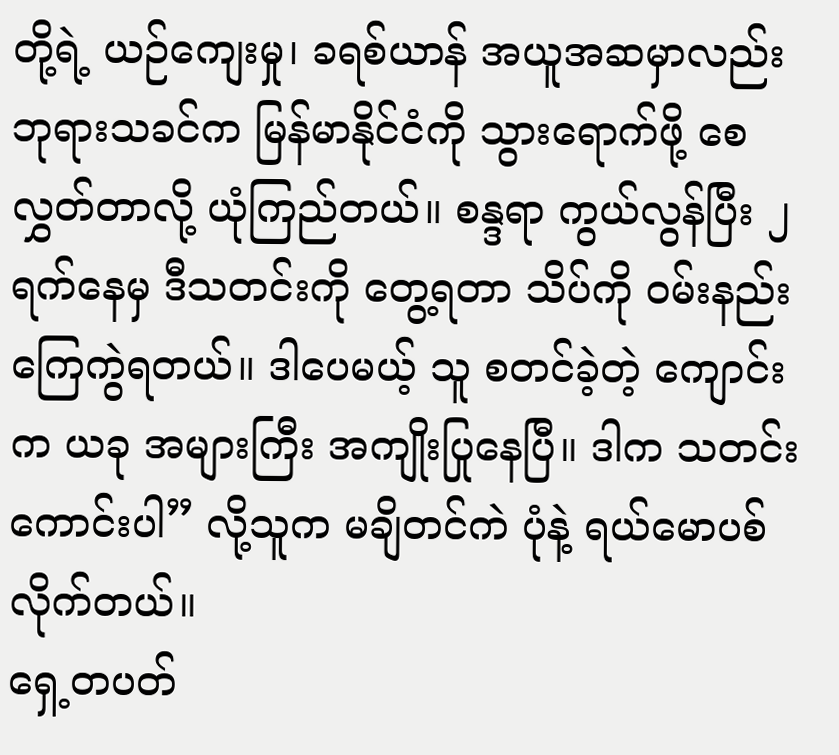တို့ရဲ့ ယဉ်ကျေးမှု၊ ခရစ်ယာန် အယူအဆမှာလည်း ဘုရားသခင်က မြန်မာနိုင်ငံကို သွားရောက်ဖို့ စေလွှတ်တာလို့ ယုံကြည်တယ်။ စန္ဒရာ ကွယ်လွန်ပြီး ၂ ရက်နေမှ ဒီသတင်းကို တွေ့ရတာ သိပ်ကို ဝမ်းနည်းကြေကွဲရတယ်။ ဒါပေမယ့် သူ စတင်ခဲ့တဲ့ ကျောင်းက ယခု အများကြီး အကျိုးပြုနေပြီ။ ဒါက သတင်းကောင်းပါ” လို့သူက မချိတင်ကဲ ပုံနဲ့ ရယ်မောပစ်လိုက်တယ်။
ရှေ့တပတ်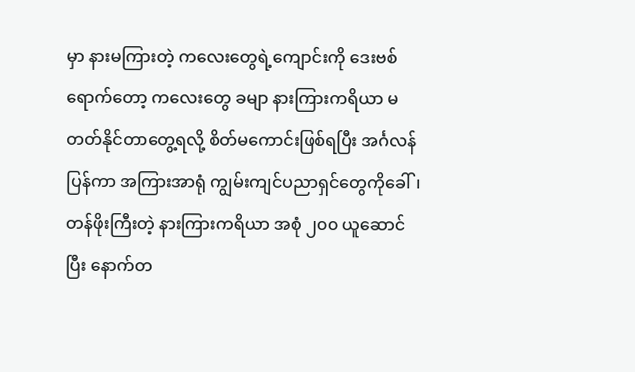မှာ နားမကြားတဲ့ ကလေးတွေရဲ့ကျောင်းကို ဒေးဗစ်ရောက်တော့ ကလေးတွေ ခမျာ နားကြားကရိယာ မတတ်နိုင်တာတွေ့ရလို့ စိတ်မကောင်းဖြစ်ရပြီး အင်္ဂလန် ပြန်ကာ အကြားအာရုံ ကျွမ်းကျင်ပညာရှင်တွေကိုခေါ်၊ တန်ဖိုးကြီးတဲ့ နားကြားကရိယာ အစုံ ၂၀၀ ယူဆောင်ပြီး နောက်တ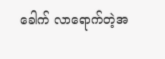ခေါက် လာရောက်တဲ့အ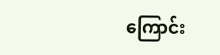ကြောင်း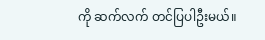ကို ဆက်လက် တင်ပြပါဦးမယ်။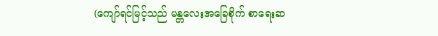(ကျော်ရင်မြင့်သည် မန္တလေးအခြေစိုက် စာရေးဆ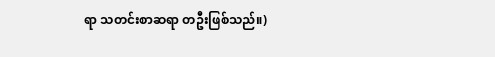ရာ သတင်းစာဆရာ တဦးဖြစ်သည်။)